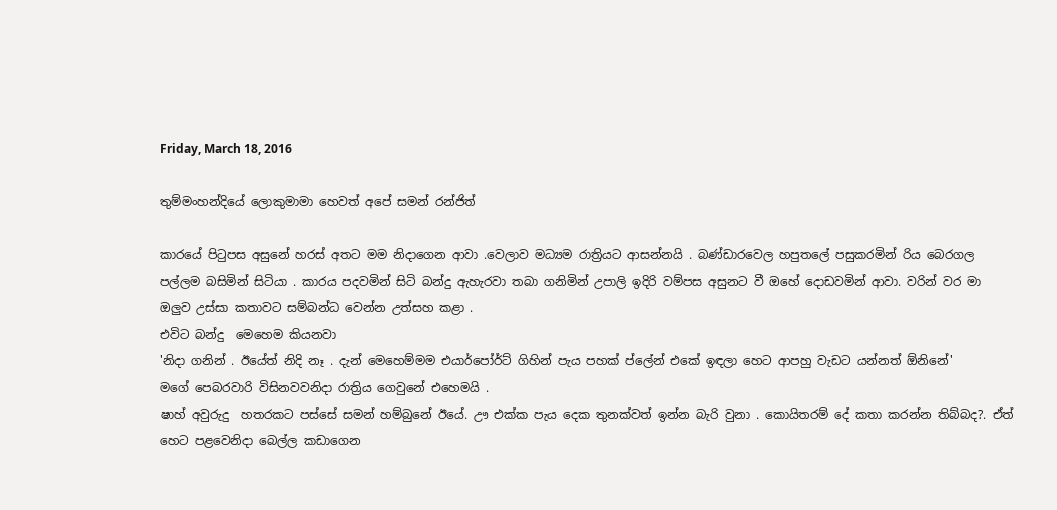Friday, March 18, 2016

තුම්මංහන්දියේ ලොකුමාමා හෙවත් අපේ සමන් රන්ජිත්

කාරයේ පිටුපස අසුනේ හරස් අතට මම නිදාගෙන ආවා .වෙලාව මධ්‍යම රාත්‍රියට ආසන්නයි . බණ්ඩාරවෙල හපුතලේ පසුකරමින් රිය බෙරගල පල්ලම බසිමින් සිටියා . කාරය පදවමින් සිටි බන්දු ඇහැරවා තබා ගනිමින් උපාලි ඉදිරි වම්පස අසුනට වී ඔහේ දොඩවමින් ආවා. වරින් වර මා ඔලුව උස්සා කතාවට සම්බන්ධ වෙන්න උත්සහ කළා .
එවිට බන්දු  මෙහෙම කියනවා
'නිදා ගනින් . ඊයේත්‍ නිදි නෑ . දැන් මෙහෙම්මම එයාර්පෝර්ට් ගිහින් පැය පහක් ප්ලේන් එකේ ඉඳලා හෙට ආපහු වැඩට යන්නත් ඕනිනේ'
මගේ පෙබරවාරි විසිනවවනිදා රාත්‍රිය ගෙවුනේ එහෙමයි .
ෂාහ් අවුරුදු  හතරකට පස්සේ සමන් හම්බුනේ ඊයේ. ඌ එක්ක පැය දෙක තුනක්වත් ඉන්න බැරි වුනා . කොයිතරම් දේ කතා කරන්න තිබ්බද?. ඒත් හෙට පළවෙනිදා බෙල්ල කඩාගෙන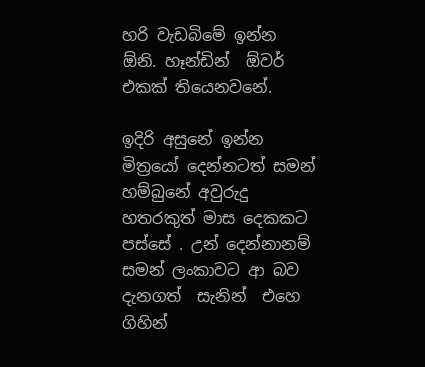හරි වැඩබිමේ ඉන්න ඕනි. හෑන්ඩින්  ඕවර් එකක් තියෙනවනේ.

ඉදිරි අසුනේ ඉන්න මිත්‍රයෝ දෙන්නටත් සමන් හම්බුනේ අවුරුදු හතරකුත් මාස දෙකකට පස්සේ . උන් දෙන්නානම් සමන් ලංකාවට ආ බව දැනගත්  සැනින්  එහෙ ගිහින්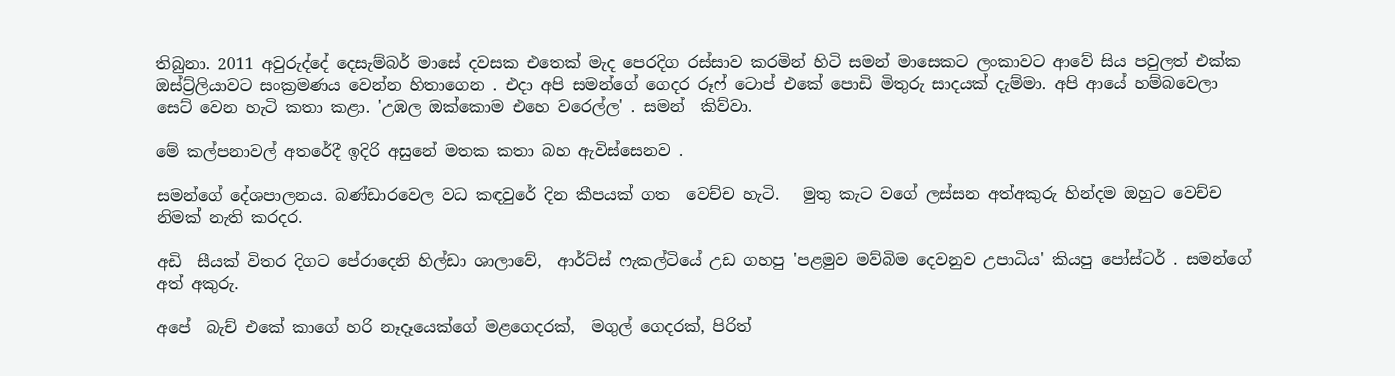තිබුනා. 2011 අවුරුද්දේ දෙසැම්බර් මාසේ දවසක එතෙක් මැද පෙරදිග රස්සාව කරමින් හිටි සමන් මාසෙකට ලංකාවට ආවේ සිය පවුලත් එක්ක ඔස්ට්‍ර්ලියාවට සංක්‍රමණය වෙන්න හිතාගෙන . එදා අපි සමන්ගේ ගෙදර රූෆ් ටොප් එකේ පොඩි මිතුරු සාදයක් දැම්මා. අපි ආයේ හම්බවෙලා සෙට් වෙන හැටි කතා කළා. 'උඹල ඔක්කොම එහෙ වරෙල්ල' . සමන්  කිව්වා.

මේ කල්පනාවල් අතරේදී ඉදිරි අසුනේ මතක කතා බහ ඇවිස්සෙනව .

සමන්ගේ දේශපාලනය. බණ්ඩාරවෙල වධ කඳවුරේ දින කීපයක් ගත  වෙච්ච හැටි.   මුතු කැට වගේ ලස්සන අත්අකුරු හින්දම ඔහුට වෙච්ච නිමක් නැති කරදර.

අඩි  සීයක් විතර දිගට පේරාදෙනි හිල්ඩා ශාලාවේ,  ආර්ට්ස් ෆැකල්ටියේ උඩ ගහපු 'පළමුව මව්බිම දෙවනුව උපාධිය' කියපු පෝස්ටර් . සමන්ගේ අත් අකුරු.

අපේ  බැච් එකේ කාගේ හරි නෑදෑයෙක්ගේ මළගෙදරක්,  මගුල් ගෙදරක්, පිරිත්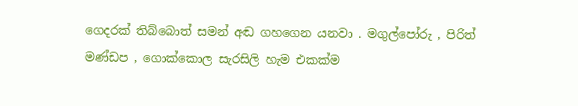ගෙදරක් තිබ්බොත් සමන් අඬ ගහගෙන යනවා . මගුල්පෝරු , පිරිත් මණ්ඩප , ගොක්කොල සැරසිලි හැම එකක්ම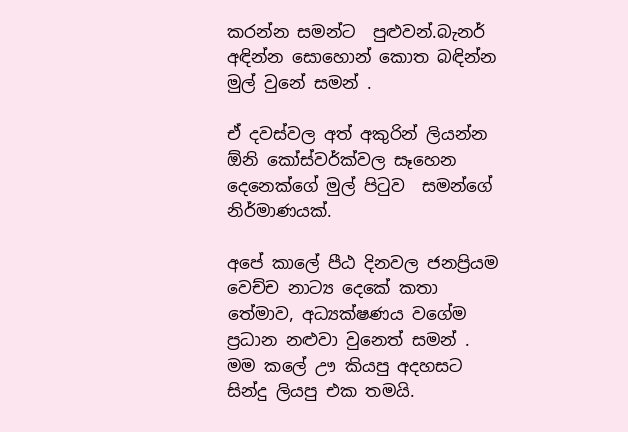කරන්න සමන්ට  පුළුවන්.බැනර් අඳින්න සොහොන් කොත බඳින්න මුල් වුනේ සමන් .

ඒ දවස්වල අත් අකුරින් ලියන්න ඕනි කෝස්වර්ක්වල සෑහෙන දෙනෙක්ගේ මුල් පිටුව  සමන්ගේ නිර්මාණයක්.

අපේ කාලේ පීඨ දිනවල ජනප්‍රියම වෙච්ච නාට්‍ය දෙකේ කතා තේමාව, අධ්‍යක්ෂණය වගේම ප්‍රධාන නළුවා වුනෙත් සමන් . මම කලේ ඌ කියපු අදහසට  සින්දු ලියපු එක තමයි.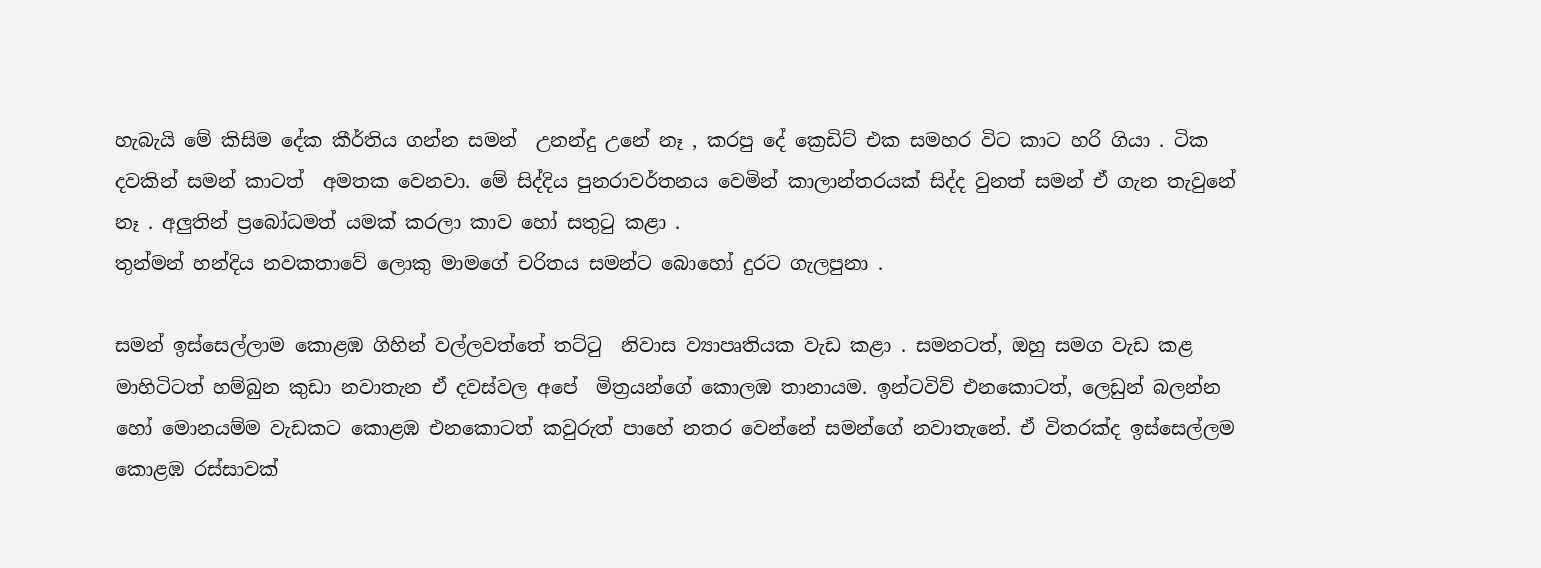හැබැයි මේ කිසිම දේක කීර්තිය ගන්න සමන්  උනන්දු උනේ නෑ , කරපු දේ ක්‍රෙඩිට් එක සමහර විට කාට හරි ගියා . ටික දවකින් සමන් කාටත්  අමතක වෙනවා. මේ සිද්දිය පුනරාවර්තනය වෙමින් කාලාන්තරයක් සිද්ද වුනත් සමන් ඒ ගැන තැවුනේ නෑ . අලුතින් ප්‍රබෝධමත් යමක් කරලා කාව හෝ සතුටු කළා .
තුන්මන් හන්දිය නවකතාවේ ලොකු මාමගේ චරිතය සමන්ට බොහෝ දුරට ගැලපුනා .

සමන් ඉස්සෙල්ලාම කොළඹ ගිහින් වල්ලවත්තේ තට්ටු  නිවාස ව්‍යාපෘතියක වැඩ කළා . සමනටත්, ඔහු සමග වැඩ කළ මාහිටිටත් හම්බුන කුඩා නවාතැන ඒ දවස්වල අපේ  මිත්‍රයන්ගේ කොලඹ තානායම. ඉන්ටවිව් එනකොටත්, ලෙඩුන් බලන්න හෝ මොනයම්ම වැඩකට කොළඹ එනකොටත් කවුරුත් පාහේ නතර වෙන්නේ සමන්ගේ නවාතැනේ. ඒ විතරක්ද ඉස්සෙල්ලම කොළඹ රස්සාවක්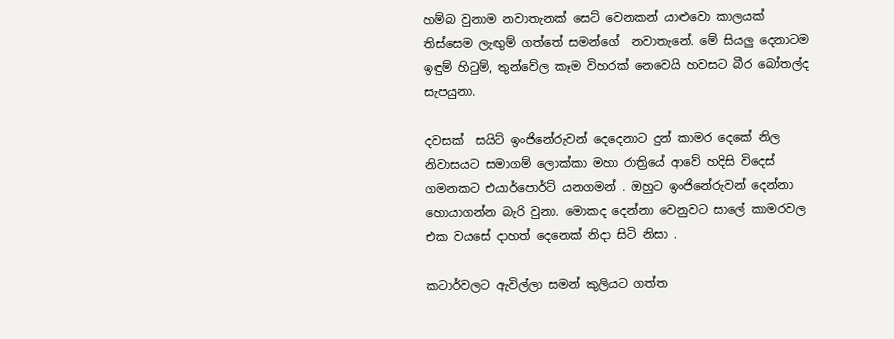හම්බ වුනාම නවාතැනක් සෙට් වෙනකන් යාළුවො කාලයක් තිස්සෙම ලැඟුම් ගත්තේ සමන්ගේ  නවාතැනේ. මේ සියලු දෙනාටම ඉඳුම් හිටුම්, තුන්වේල කෑම විහරක් නෙවෙයි හවසට බීර බෝතල්ද සැපයුනා.

දවසක්  සයිට් ඉංජිනේරුවන් දෙදෙනාට දුන් කාමර දෙකේ නිල නිවාසයට සමාගම් ලොක්කා මහා රාත්‍රියේ ආවේ හදිසි විදෙස් ගමනකට එයාර්පොර්ට් යනගමන් . ඔහුට ඉංජිනේරුවන් දෙන්නා හොයාගන්න බැරි වුනා. මොකද දෙන්නා වෙනුවට සාලේ කාමරවල  එක වයසේ දාහත් දෙනෙක් නිදා සිටි නිසා .

කටාර්වලට ඇවිල්ලා සමන් කුලියට ගත්ත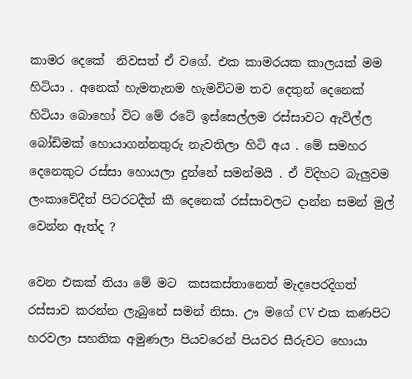කාමර දෙකේ  නිවසත් ඒ වගේ. එක කාමරයක කාලයක් මම හිටියා . අනෙක් හැමතැනම හැමවිටම තව දෙතුන් දෙනෙක් හිටියා බොහෝ විට මේ රටේ ඉස්සෙල්ලම රස්සාවට ඇවිල්ල බෝඩිමක් හොයාගන්නතුරු නැවතිලා හිටි අය . මේ සමහර දෙනෙකුට රස්සා හොයලා දුන්නේ සමන්මයි . ඒ විදිහට බැලුවම ලංකාවේදීත් පිටරටදීත් කී දෙනෙක් රස්සාවලට දාන්න සමන් මුල් වෙන්න ඇත්ද ?

වෙන එකක් තියා මේ මට  කසකස්තානෙත් මැදපෙරදිගත් රස්සාව කරන්න ලැබුනේ සමන් නිසා. ඌ මගේ CV එක කණපිට හරවලා සහතික අමුණලා පියවරෙන් පියවර සීරුවට හොයා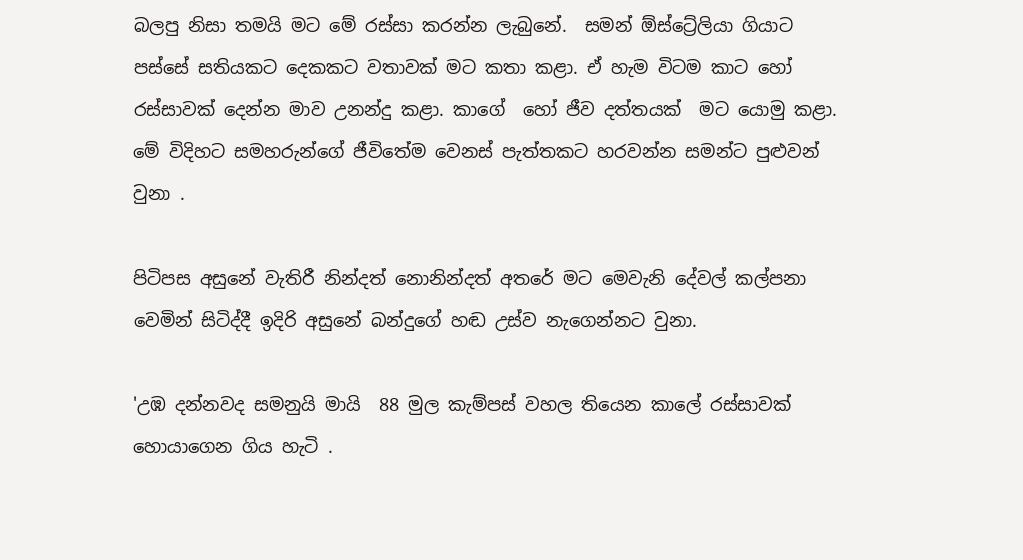බලපු නිසා තමයි මට මේ රස්සා කරන්න ලැබුනේ.  සමන් ඕස්ට්‍රේලියා ගියාට පස්සේ සතියකට දෙකකට වතාවක් මට කතා කළා. ඒ හැම විටම කාට හෝ රස්සාවක් දෙන්න මාව උනන්දු කළා. කාගේ  හෝ ජීව දත්තයක්  මට යොමු කළා. මේ විදිහට සමහරුන්ගේ ජීවිතේම වෙනස් පැත්තකට හරවන්න සමන්ට පුළුවන් වුනා .

පිටිපස අසුනේ වැතිරී නින්දත් නොනින්දත් අතරේ මට මෙවැනි දේවල් කල්පනා වෙමින් සිටිද්දී ඉදිරි අසුනේ බන්දුගේ හඬ උස්ව නැගෙන්නට වුනා.

'උඹ දන්නවද සමනුයි මායි  88 මුල කැම්පස් වහල තියෙන කාලේ රස්සාවක් හොයාගෙන ගිය හැටි .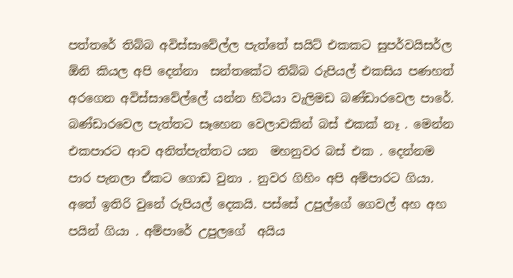පත්තරේ තිබ්බ අවිස්සාවේල්ල පැත්තේ සයිට් එකකට සුපර්වයිසර්ල ඕනි කියල අපි දෙන්නා  සන්තකේට තිබ්බ රුපියල් එකසිය පණහත් අරගෙන අවිස්සාවේල්ලේ යන්න හිටියා වැලිමඩ බණ්ඩාරවෙල පාරේ. බණ්ඩාරවෙල පැත්තට සෑහෙන වෙලාවකින් බස් එකක් නෑ . මෙන්න එකපාරට ආව අනිත්පැත්තට යන  මහනුවර බස් එක . දෙන්නම පාර පැනලා ඒකට ගොඩ වුනා . නුවර ගිහිං අපි අම්පාරට ගියා. අතේ ඉතිරි වුනේ රුපියල් දෙකයි. පස්සේ උපුල්ගේ ගෙවල් අහ අහ පයින් ගියා . අම්පාරේ උපුලගේ  අයිය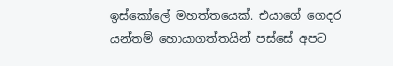ඉස්කෝලේ මහත්තයෙක්. එයාගේ ගෙදර යන්තම් හොයාගත්තයින් පස්සේ අපට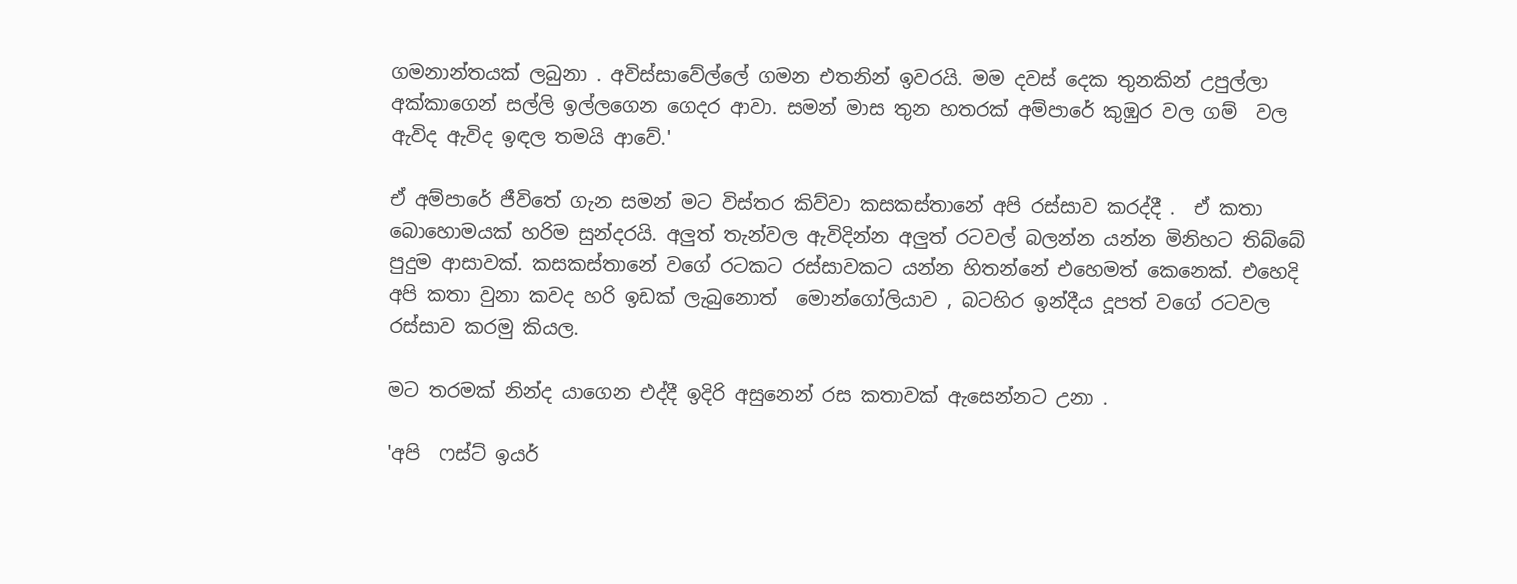ගමනාන්තයක් ලබුනා . අවිස්සාවේල්ලේ ගමන එතනින් ඉවරයි. මම දවස් දෙක තුනකින් උපුල්ලා අක්කාගෙන් සල්ලි ඉල්ලගෙන ගෙදර ආවා. සමන් මාස තුන හතරක් අම්පාරේ කුඹුර වල ගම්  වල ඇවිද ඇවිද ඉඳල තමයි ආවේ.'

ඒ අම්පාරේ ජීවිතේ ගැන සමන් මට විස්තර කිව්වා කසකස්තානේ අපි රස්සාව කරද්දී .  ඒ කතා බොහොමයක් හරිම සුන්දරයි. අලුත් තැන්වල ඇවිදින්න අලුත් රටවල් බලන්න යන්න මිනිහට තිබ්බේ පුදුම ආසාවක්. කසකස්තානේ වගේ රටකට රස්සාවකට යන්න හිතන්නේ එහෙමත් කෙනෙක්. එහෙදි අපි කතා වුනා කවද හරි ඉඩක් ලැබුනොත්  මොන්ගෝලියාව , බටහිර ඉන්දීය දූපත් වගේ රටවල රස්සාව කරමු කියල.

මට තරමක් නින්ද යාගෙන එද්දී ඉදිරි අසුනෙන් රස කතාවක් ඇසෙන්නට උනා .

'අපි  ෆස්ට් ඉයර්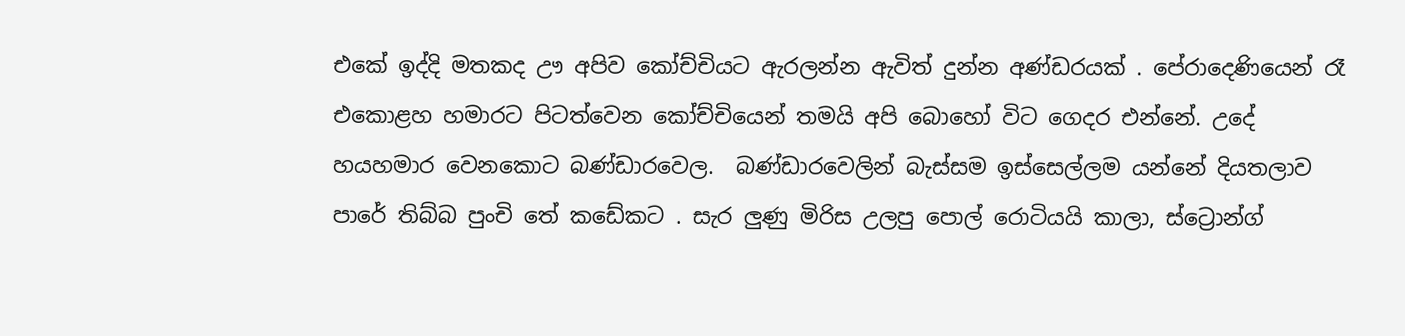එකේ ඉද්දි මතකද ඌ අපිව කෝච්චියට ඇරලන්න ඇවිත් දුන්න අණ්ඩරයක් . පේරාදෙණියෙන් රෑ එකොළහ හමාරට පිටත්වෙන කෝච්චියෙන් තමයි අපි බොහෝ විට ගෙදර එන්නේ. උදේ හයහමාර වෙනකොට බණ්ඩාරවෙල.  බණ්ඩාරවෙලින් බැස්සම ඉස්සෙල්ලම යන්නේ දියතලාව පාරේ තිබ්බ පුංචි තේ කඩේකට . සැර ලුණු මිරිස උලපු පොල් රොටියයි කාලා, ස්ට්‍රොන්ග්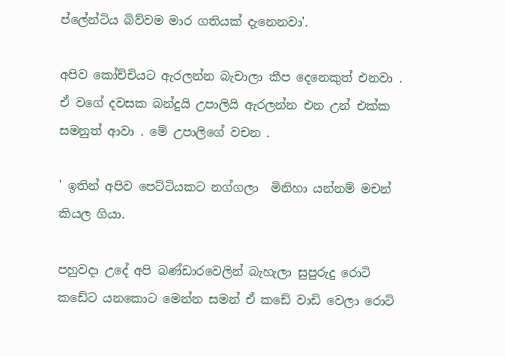ප්ලේන්ටිය බිව්වම මාර ගතියක් දැනෙනවා'.

අපිව කෝච්චියට ඇරලන්න බැචාලා කීප දෙනෙකුත් එනවා . ඒ වගේ දවසක බන්දුයි උපාලියි ඇරලන්න එන උන් එක්ක සමනුත් ආවා . මේ උපාලිගේ වචන .

' ඉතින් අපිව පෙට්ටියකට නග්ගලා  මිනිහා යන්නම් මචන් කියල ගියා.

පහුවදා උදේ අපි බණ්ඩාරවෙලින් බැහැලා සුපුරුදු රොටි කඩේට යනකොට මෙන්න සමන් ඒ කඩේ වාඩි වෙලා රොටි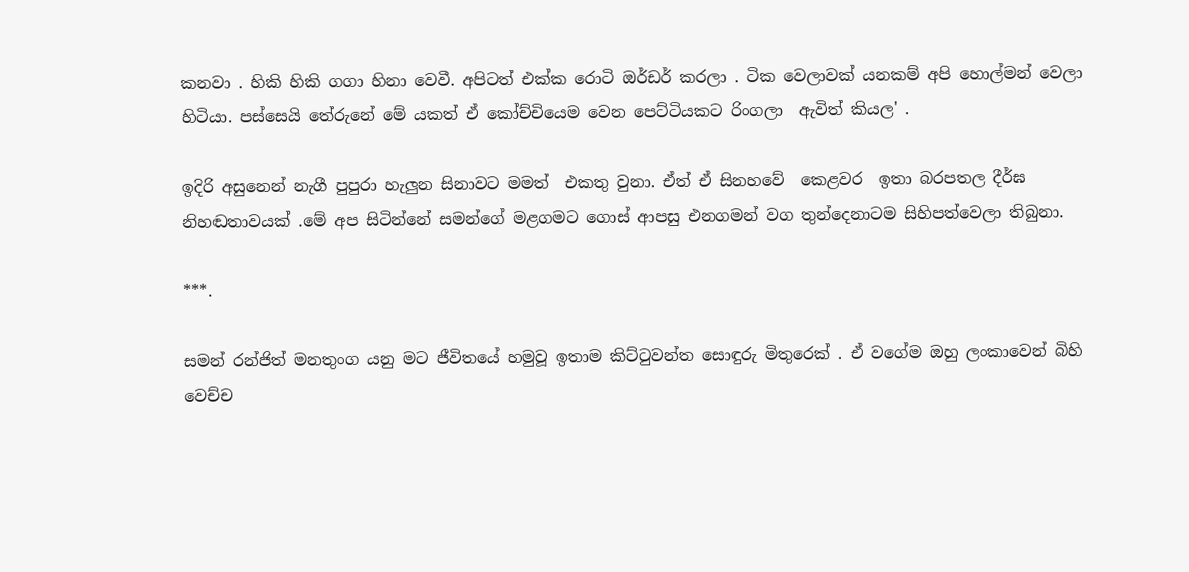කනවා . හිකි හිකි ගගා හිනා වෙවී. අපිටත් එක්ක රොටි ඔර්ඩර් කරලා . ටික වෙලාවක් යනකම් අපි හොල්මන් වෙලා හිටියා. පස්සෙයි තේරුනේ මේ යකත් ඒ කෝච්චියෙම වෙන පෙට්ටියකට රිංගලා  ඇවිත් කියල' .

ඉදිරි අසුනෙන් නැගී පුපුරා හැලුන සිනාවට මමත්  එකතු වුනා. ඒත් ඒ සිනහවේ  කෙළවර  ඉතා බරපතල දීර්ඝ නිහඬතාවයක් .මේ අප සිටින්නේ සමන්ගේ මළගමට ගොස් ආපසු එනගමන් වග තුන්දෙනාටම සිහිපත්වෙලා තිබුනා.

***.

සමන් රන්ජිත් මනතුංග යනු මට ජීවිතයේ හමුවූ ඉතාම කිට්ටුවන්ත සොඳුරු මිතුරෙක් . ඒ වගේම ඔහු ලංකාවෙන් බිහි වෙච්ච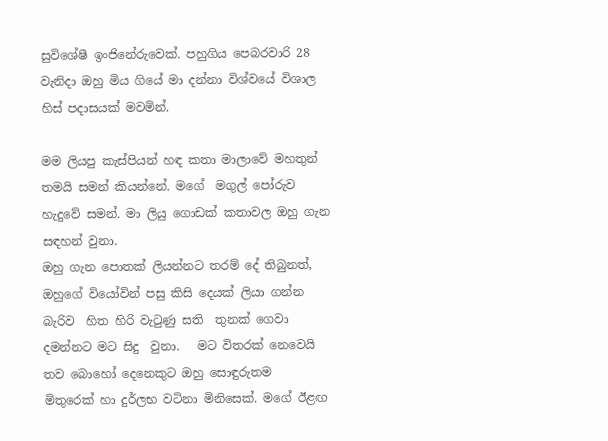සුවිශේෂී ඉංජිනේරුවෙක්. පහුගිය පෙබරවාරි 28 වැනිදා ඔහු මිය ගියේ මා දන්නා විශ්වයේ විශාල හිස් පදාසයක් මවමින්.

මම ලියපු කැස්පියන් හඳ කතා මාලාවේ මහතුන් තමයි සමන් කියන්නේ. මගේ  මගුල් පෝරුව හැදුවේ සමන්. මා ලියු ගොඩක් කතාවල ඔහු ගැන සඳහන් වුනා.
ඔහු ගැන පොතක් ලියන්නට තරම් දේ තිබුනත්, ඔහුගේ වියෝවින් පසු කිසි දෙයක් ලියා ගන්න බැරිව  හිත හිරි වැටුණු සති  තුනක් ගෙවා දමන්නට මට සිදු  වුනා.   මට විතරක් නෙවෙයි තව බොහෝ දෙනෙකුට ඔහු සොඳුරුතම  මිතුරෙක් හා දුර්ලභ වටිනා මිනිසෙක්. මගේ ඊළඟ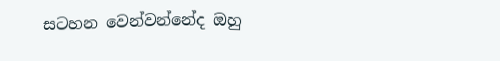සටහන වෙන්වන්නේද ඔහු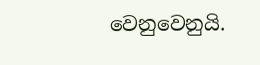වෙනුවෙනුයි.